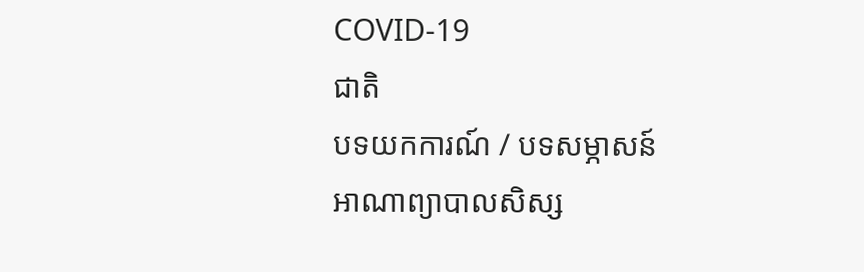COVID-19
ជាតិ
បទយកការណ៍ / បទសម្ភាសន៍
អាណាព្យាបាលសិស្ស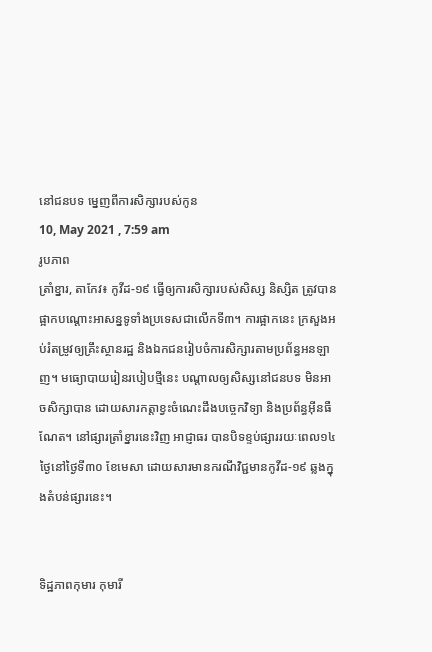នៅជនបទ ម្នេញពីការសិក្សារបស់កូន
10, May 2021 , 7:59 am
រូបភាព
ត្រាំខ្នារ, តាកែវ៖ កូវីដ-១៩ ធ្វើឲ្យការសិក្សារបស់សិស្ស និស្សិត ត្រូវបានផ្អាកបណ្ដោះអាសន្នទូទាំងប្រទេសជាលើកទី៣។ ការផ្អាកនេះ ក្រសួងអប់រំតម្រូវឲ្យគ្រឹះស្ថានរដ្ឋ និងឯកជនរៀបចំការសិក្សារតាមប្រព័ន្ធអនឡាញ។ មធ្យោបាយរៀនរបៀបថ្មីនេះ បណ្ដាលឲ្យសិស្សនៅជនបទ មិនអាចសិក្សាបាន ដោយសារកត្តាខ្វះចំណេះដឹងបច្ចេកវិទ្យា និងប្រព័ន្ធអ៊ីនធឺណែត។ នៅផ្សារត្រាំខ្នារនេះវិញ អាជ្ញាធរ បានបិទខ្ទប់ផ្សាររយៈពេល១៤ថ្ងៃនៅថ្ងៃទី៣០ ខែមេសា ដោយសារមានករណីវិជ្ជមានកូវីដ-១៩ ឆ្លងក្នុងតំបន់ផ្សារនេះ។


ទិដ្ឋភាពកុមារ កុមារី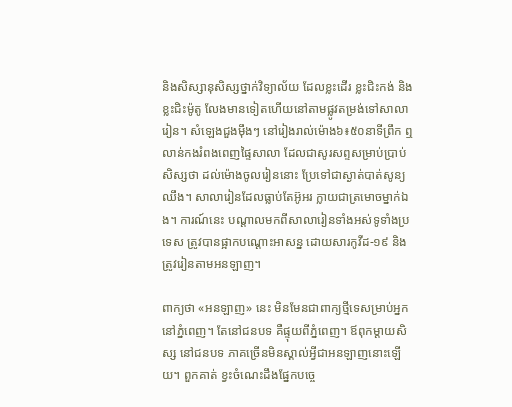និងសិស្សានុសិស្សថ្នាក់វិទ្យាល័យ ដែលខ្លះដើរ ខ្លះជិះកង់ និងខ្លះជិះម៉ូតូ លែងមានទៀតហើយនៅតាមផ្លូវតម្រង់ទៅសាលារៀន។ សំឡេងជួងម៉ឹងៗ នៅរៀងរាល់ម៉ោង៦៖៥០នាទីព្រឹក ឮលាន់កងរំពងពេញផ្ទៃសាលា ដែលជាសូរសព្ទសម្រាប់ប្រាប់សិស្សថា ដល់ម៉ោងចូលរៀននោះ ប្រែទៅជាស្ងាត់បាត់សូន្យឈឹង។ សាលារៀនដែលធ្លាប់តែអ៊ូអរ ក្លាយជាត្រមោចម្នាក់ឯង។ ការណ៍នេះ បណ្ដាលមកពីសាលារៀនទាំងអស់ទូទាំងប្រទេស ត្រូវបានផ្អាកបណ្ដោះអាសន្ន ដោយសារកូវីដ-១៩ និងត្រូវរៀនតាមអនឡាញ។

ពាក្យថា «អនឡាញ» នេះ មិនមែនជាពាក្យថ្មីទេសម្រាប់អ្នកនៅភ្នំពេញ។ តែនៅជនបទ គឺផ្ទុយពីភ្នំពេញ។ ឪពុកម្ដាយសិស្ស នៅជនបទ ភាគច្រើនមិនស្គាល់អ្វីជាអនឡាញនោះឡើយ។ ពួកគាត់ ខ្វះចំណេះដឹងផ្នែកបច្ចេ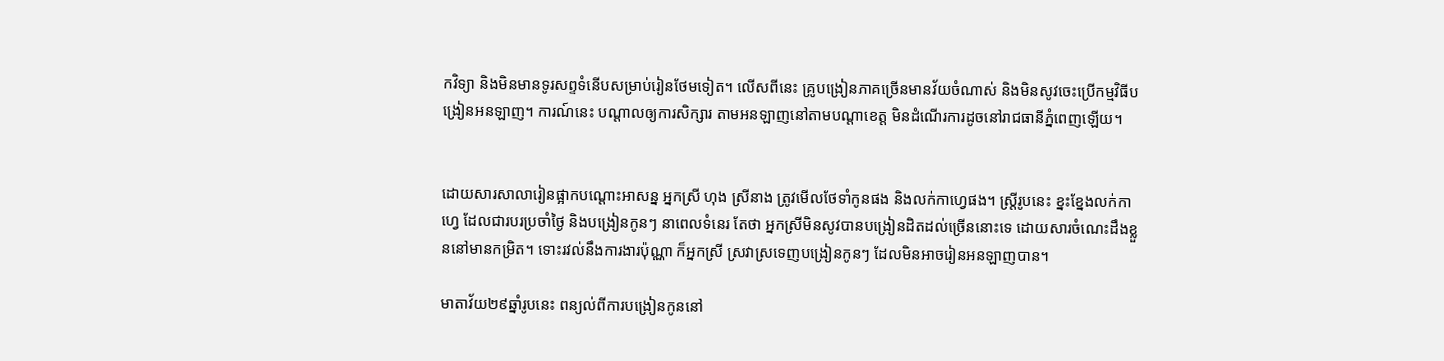កវិទ្យា និងមិនមានទូរសព្ទទំនើបសម្រាប់រៀនថែមទៀត។ លើសពីនេះ គ្រូបង្រៀនភាគច្រើនមានវ័យចំណាស់ និងមិនសូវចេះប្រើកម្មវិធីបង្រៀនអនឡាញ។ ការណ៍នេះ បណ្ដាលឲ្យការសិក្សារ តាមអនឡាញនៅតាមបណ្ដាខេត្ត មិនដំណើរការដូចនៅរាជធានីភ្នំពេញឡើយ។


ដោយសារសាលារៀនផ្អាកបណ្ដោះអាសន្ន អ្នកស្រី ហុង ស្រីនាង ត្រូវមើលថែទាំកូនផង និងលក់កាហ្វេផង។ ស្រ្តីរូបនេះ ខ្នះខ្នែងលក់កាហ្វេ ដែលជារបរប្រចាំថ្ងៃ និងបង្រៀនកូនៗ នាពេលទំនេរ តែថា អ្នកស្រីមិនសូវបានបង្រៀនដិតដល់ច្រើននោះទេ ដោយសារចំណេះដឹងខ្លួននៅមានកម្រិត។ ទោះរវល់នឹងការងារប៉ុណ្ណា ក៏អ្នកស្រី ស្រវាស្រទេញបង្រៀនកូនៗ ដែលមិនអាចរៀនអនឡាញបាន។

មាតាវ័យ២៩ឆ្នាំរូបនេះ ពន្យល់ពីការបង្រៀនកូននៅ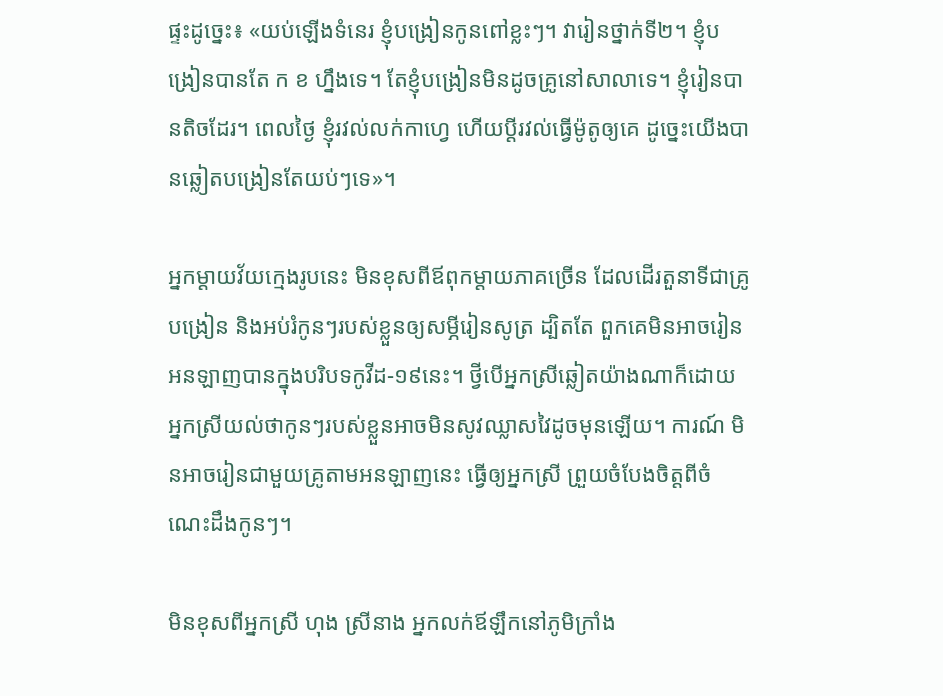ផ្ទះដូច្នេះ៖ «យប់ឡើងទំនេរ ខ្ញុំបង្រៀនកូនពៅខ្លះៗ។ វារៀនថ្នាក់ទី២។ ខ្ញុំបង្រៀនបានតែ ក ខ ហ្នឹងទេ។ តែខ្ញុំបង្រៀនមិនដូចគ្រូនៅសាលាទេ។ ខ្ញុំរៀនបានតិចដែរ។ ពេលថ្ងៃ ខ្ញុំរវល់លក់កាហ្វេ ហើយប្ដីរវល់ធ្វើម៉ូតូឲ្យគេ ដូច្នេះយើងបានឆ្លៀតបង្រៀនតែយប់ៗទេ»។

អ្នកម្ដាយវ័យក្មេងរូបនេះ មិនខុសពីឪពុកម្ដាយភាគច្រើន ដែលដើរតួនាទីជាគ្រូបង្រៀន និងអប់រំកូនៗរបស់ខ្លួនឲ្យសម្ភីរៀនសូត្រ ដ្បិតតែ ពួកគេមិនអាចរៀនអនឡាញបានក្នុងបរិបទកូវីដ-១៩នេះ។ ថ្វីបើអ្នកស្រីឆ្លៀតយ៉ាងណាក៏ដោយ អ្នកស្រីយល់ថាកូនៗរបស់ខ្លួនអាចមិនសូវឈ្លាសវៃដូចមុនឡើយ។ ការណ៍ មិនអាចរៀនជាមួយគ្រូតាមអនឡាញនេះ ធ្វើឲ្យអ្នកស្រី ព្រួយចំបែងចិត្តពីចំណេះដឹងកូនៗ។

មិនខុសពីអ្នកស្រី ហុង ស្រីនាង អ្នកលក់ឪឡឹកនៅភូមិក្រាំង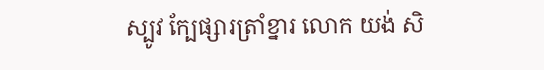ស្បូវ ក្បែផ្សារត្រាំខ្នារ លោក យង់ សិ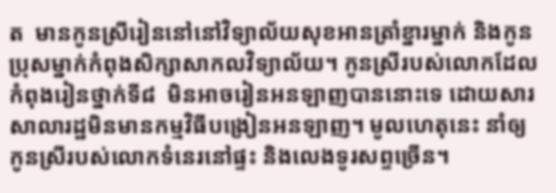ត  មានកូនស្រីរៀននៅនៅវិទ្យាល័យសុខអានត្រាំខ្នារម្នាក់ និងកូនប្រុសម្នាក់កំពុងសិក្សាសាកលវិទ្យាល័យ។ កូនស្រីរបស់លោកដែលកំពុងរៀនថ្នាក់ទី៨  មិនអាចរៀនអនឡាញបាននោះទេ ដោយសារសាលារដ្ឋមិនមានកម្មវិធីបង្រៀនអនឡាញ។ មូលហេតុនេះ នាំឲ្យកូនស្រីរបស់លោកទំនេរនៅផ្ទះ និងលេងទូរសព្ទច្រើន។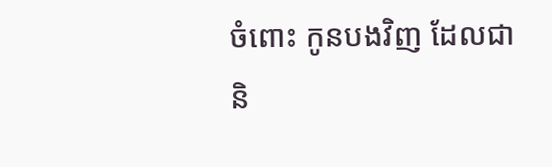ចំពោះ កូនបងវិញ ដែលជានិ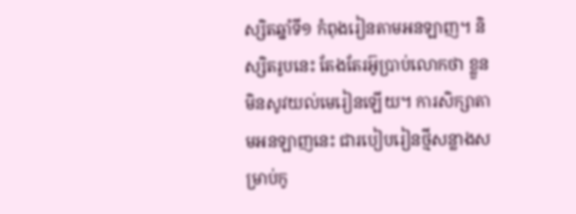ស្សិតឆ្នាំទី១ កំពុងរៀនតាមអនឡាញ។ និស្សិតរូបនេះ តែងតែរអ៊ូប្រាប់លោកថា ខ្លួនមិនសូវយល់មេរៀនឡើយ។ ការសិក្សាតាមអនឡាញនេះ ជារបៀបរៀនថ្មីសន្លាងសម្រាប់កូ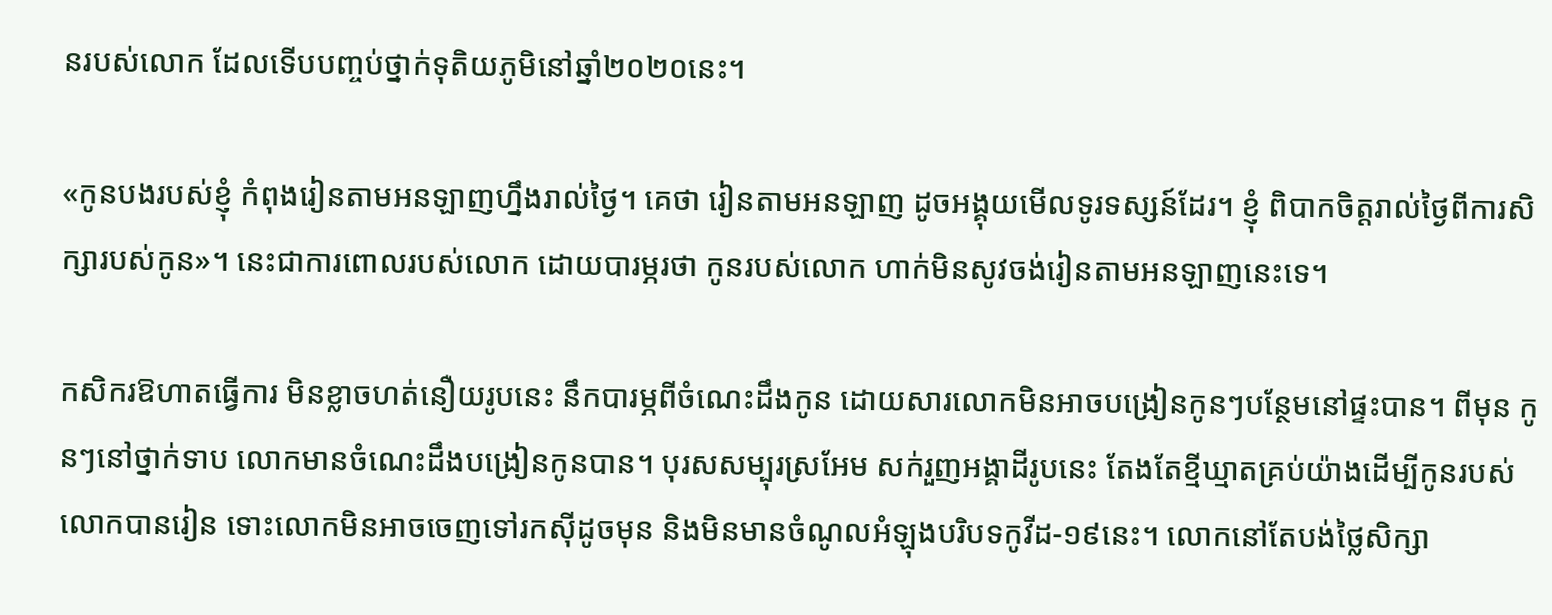នរបស់លោក ដែលទើបបញ្ចប់ថ្នាក់ទុតិយភូមិនៅឆ្នាំ២០២០នេះ។

«កូនបងរបស់ខ្ញុំ កំពុងរៀនតាមអនឡាញហ្នឹងរាល់ថ្ងៃ។ គេថា រៀនតាមអនឡាញ ដូចអង្គុយមើលទូរទស្សន៍ដែរ។ ខ្ញុំ ពិបាកចិត្តរាល់ថ្ងៃពីការសិក្សារបស់កូន»។ នេះជាការពោលរបស់លោក ដោយបារម្ភរថា កូនរបស់លោក ហាក់មិនសូវចង់រៀនតាមអនឡាញនេះទេ។

កសិករឱហាតធ្វើការ មិនខ្លាចហត់នឿយរូបនេះ នឹកបារម្ភពីចំណេះដឹងកូន ដោយសារលោកមិនអាចបង្រៀនកូនៗបន្ថែមនៅផ្ទះបាន។ ពីមុន កូនៗនៅថ្នាក់ទាប លោកមានចំណេះដឹងបង្រៀនកូនបាន។ បុរសសម្បុរស្រអែម សក់រួញអង្គាដីរូបនេះ តែងតែខ្មីឃ្មាតគ្រប់យ៉ាងដើម្បីកូនរបស់លោកបានរៀន ទោះលោកមិនអាចចេញទៅរកស៊ីដូចមុន និងមិនមានចំណូលអំឡុងបរិបទកូវីដ-១៩នេះ។ លោកនៅតែបង់ថ្លៃសិក្សា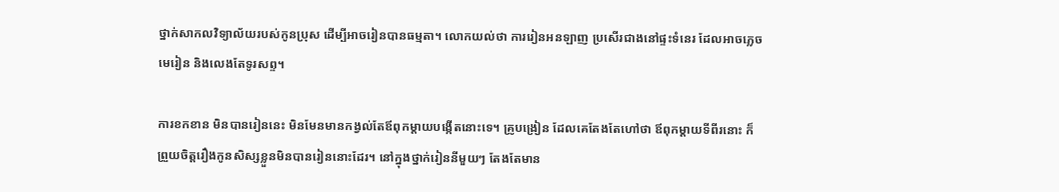ថ្នាក់សាកលវិទ្យាល័យរបស់កូនប្រុស ដើម្បីអាចរៀនបានធម្មតា។ លោកយល់ថា ការរៀនអនឡាញ ប្រសើរជាងនៅផ្ទះទំនេរ ដែលអាចភ្លេចមេរៀន និងលេងតែទូរសព្ទ។

ការខកខាន មិនបានរៀននេះ មិនមែនមានកង្វល់តែឪពុកម្ដាយបង្កើតនោះទេ។ គ្រូបង្រៀន ដែលគេតែងតែហៅថា ឪពុកម្ដាយទីពីរនោះ ក៏ព្រួយចិត្តរឿងកូនសិស្សខ្លួនមិនបានរៀននោះដែរ។ នៅក្នុងថ្នាក់រៀននីមួយៗ តែងតែមាន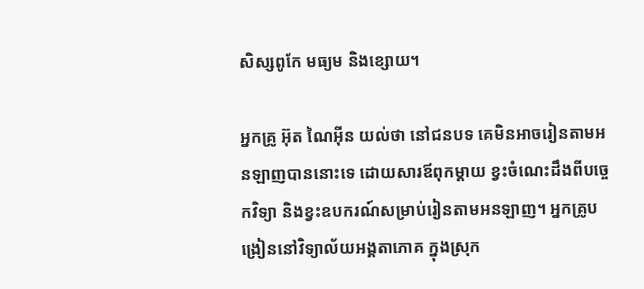សិស្សពូកែ មធ្យម និងខ្សោយ។

អ្នកគ្រូ អ៊ុត ណៃអ៊ីន យល់ថា នៅជនបទ គេមិនអាចរៀនតាមអនឡាញបាននោះទេ ដោយសារឪពុកម្ដាយ ខ្វះចំណេះដឹងពីបច្ចេកវិទ្យា និងខ្វះឧបករណ៍សម្រាប់រៀនតាមអនឡាញ។ អ្នកគ្រូបង្រៀននៅវិទ្យាល័យអង្គតាភោគ ក្នុងស្រុក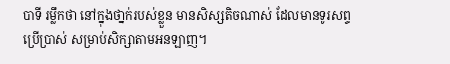បាទី រម្លឹកថា នៅក្នុងថា្នក់របស់ខ្លួន មានសិស្សតិចណាស់ ដែលមានទូរសព្ទប្រើប្រាស់ សម្រាប់សិក្សាតាមអនឡាញ។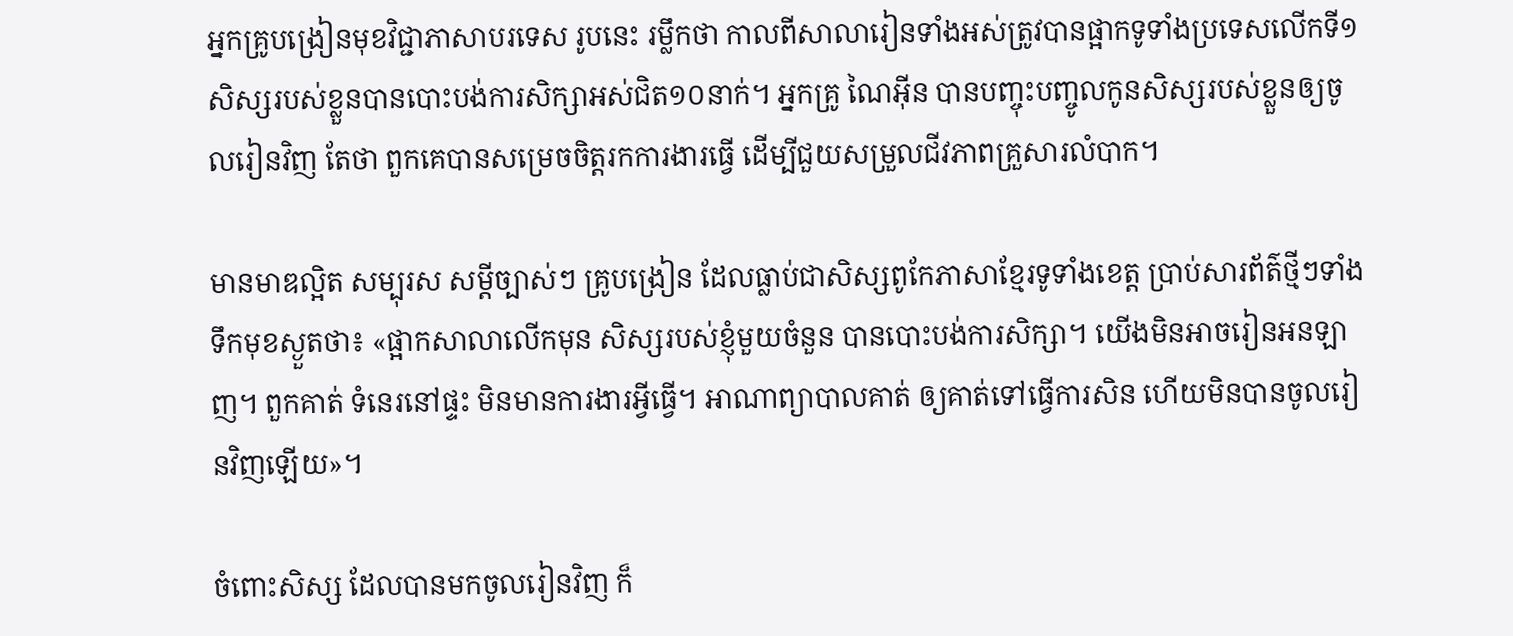អ្នកគ្រូបង្រៀនមុខវិជ្ជាភាសាបរទេស រូបនេះ រម្លឹកថា កាលពីសាលារៀនទាំងអស់ត្រូវបានផ្អាកទូទាំងប្រទេសលើកទី១ សិស្សរបស់ខ្លួនបានបោះបង់ការសិក្សាអស់ជិត១០នាក់។ អ្នកគ្រូ ណៃអ៊ីន បានបញ្ចុះបញ្ចូលកូនសិស្សរបស់ខ្លួនឲ្យចូលរៀនវិញ តែថា ពួកគេបានសម្រេចចិត្តរកការងារធ្វើ ដើម្បីជួយសម្រួលជីវភាពគ្រួសារលំបាក។

មានមាឌល្អិត សម្បុរស សម្ដីច្បាស់ៗ គ្រូបង្រៀន ដែលធ្លាប់ជាសិស្សពូកែភាសាខ្មែរទូទាំងខេត្ត ប្រាប់សារព័ត៌ថ្មីៗទាំងទឹកមុខស្ងួតថា៖ «ផ្អាកសាលាលើកមុន សិស្សរបស់ខ្ញុំមួយចំនួន បានបោះបង់ការសិក្សា។ យើងមិនអាចរៀនអនឡាញ។ ពួកគាត់ ទំនេរនៅផ្ទះ មិនមានការងារអ្វីធ្វើ។ អាណាព្យាបាលគាត់ ឲ្យគាត់ទៅធ្វើការសិន ហើយមិនបានចូលរៀនវិញឡើយ»។

ចំពោះសិស្ស ដែលបានមកចូលរៀនវិញ ក៏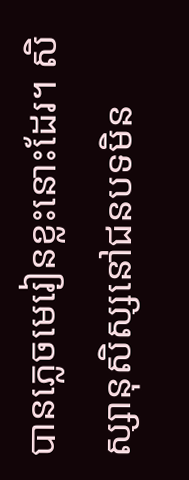បានភ្លេចមេរៀនខ្លះនោះដែរ។ សិស្សានុសិស្សនៅជនបទមិន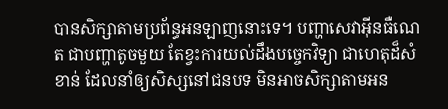បានសិក្សាតាមប្រព័ន្ធអនឡាញនោះទេ។ បញ្ហាសេវាអ៊ីនធឺណេត ជាបញ្ហាតូចមួយ តែខ្វះការយល់ដឹងបច្ចេកវិទ្យា ជាហេតុដ៏សំខាន់ ដែលនាំឲ្យសិស្សនៅជនបទ មិនអាចសិក្សាតាមអន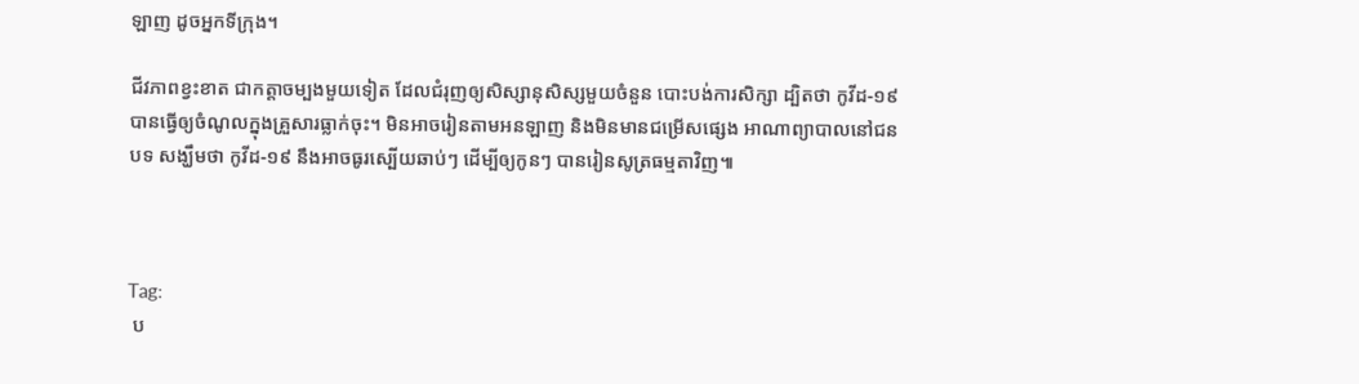ឡាញ ដូចអ្នកទីក្រុង។

ជីវភាពខ្វះខាត ជាកត្តាចម្បងមួយទៀត ដែលជំរុញឲ្យសិស្សានុសិស្សមួយចំនួន បោះបង់ការសិក្សា ដ្បិតថា កូវីដ-១៩ បានធ្វើឲ្យចំណូលក្នុងគ្រួសារធ្លាក់ចុះ។ មិនអាចរៀនតាមអនឡាញ និងមិនមានជម្រើសផ្សេង អាណាព្យាបាលនៅជនបទ សង្ឃឹមថា កូវីដ-១៩ នឹងអាចធូរស្បើយឆាប់ៗ ដើម្បីឲ្យកូនៗ បានរៀនសូត្រធម្មតាវិញ៕



Tag:
 ប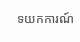ទយកការណ៍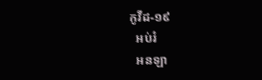កូវីដ-១៩
  អប់រំ
  អនឡា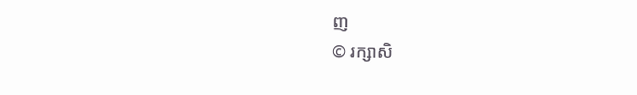ញ
© រក្សាសិ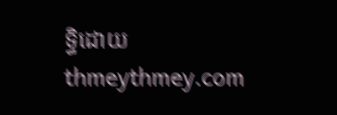ទ្ធិដោយ thmeythmey.com